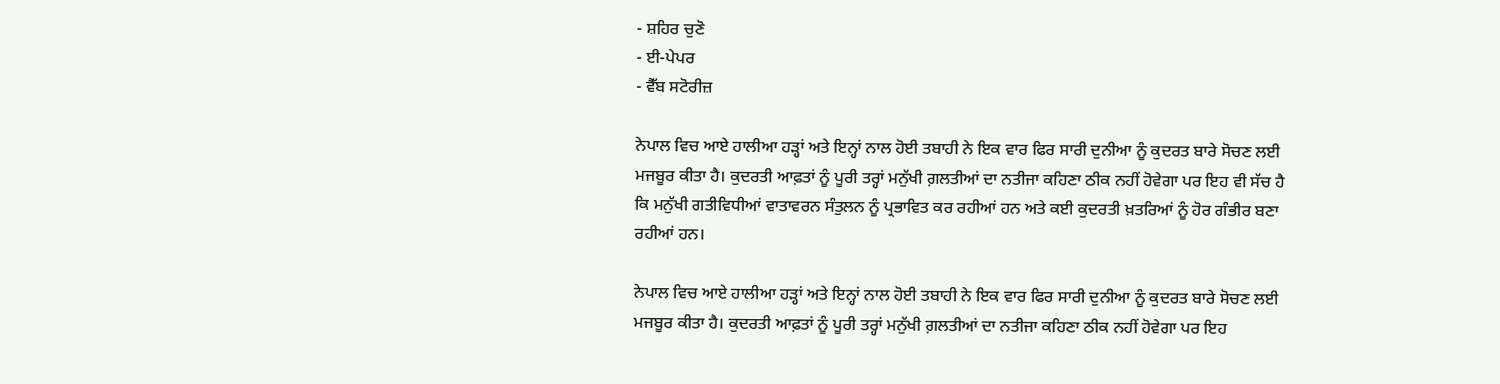- ਸ਼ਹਿਰ ਚੁਣੋ
- ਈ-ਪੇਪਰ
- ਵੈੱਬ ਸਟੋਰੀਜ਼

ਨੇਪਾਲ ਵਿਚ ਆਏ ਹਾਲੀਆ ਹੜ੍ਹਾਂ ਅਤੇ ਇਨ੍ਹਾਂ ਨਾਲ ਹੋਈ ਤਬਾਹੀ ਨੇ ਇਕ ਵਾਰ ਫਿਰ ਸਾਰੀ ਦੁਨੀਆ ਨੂੰ ਕੁਦਰਤ ਬਾਰੇ ਸੋਚਣ ਲਈ ਮਜਬੂਰ ਕੀਤਾ ਹੈ। ਕੁਦਰਤੀ ਆਫ਼ਤਾਂ ਨੂੰ ਪੂਰੀ ਤਰ੍ਹਾਂ ਮਨੁੱਖੀ ਗ਼ਲਤੀਆਂ ਦਾ ਨਤੀਜਾ ਕਹਿਣਾ ਠੀਕ ਨਹੀਂ ਹੋਵੇਗਾ ਪਰ ਇਹ ਵੀ ਸੱਚ ਹੈ ਕਿ ਮਨੁੱਖੀ ਗਤੀਵਿਧੀਆਂ ਵਾਤਾਵਰਨ ਸੰਤੁਲਨ ਨੂੰ ਪ੍ਰਭਾਵਿਤ ਕਰ ਰਹੀਆਂ ਹਨ ਅਤੇ ਕਈ ਕੁਦਰਤੀ ਖ਼ਤਰਿਆਂ ਨੂੰ ਹੋਰ ਗੰਭੀਰ ਬਣਾ ਰਹੀਆਂ ਹਨ।

ਨੇਪਾਲ ਵਿਚ ਆਏ ਹਾਲੀਆ ਹੜ੍ਹਾਂ ਅਤੇ ਇਨ੍ਹਾਂ ਨਾਲ ਹੋਈ ਤਬਾਹੀ ਨੇ ਇਕ ਵਾਰ ਫਿਰ ਸਾਰੀ ਦੁਨੀਆ ਨੂੰ ਕੁਦਰਤ ਬਾਰੇ ਸੋਚਣ ਲਈ ਮਜਬੂਰ ਕੀਤਾ ਹੈ। ਕੁਦਰਤੀ ਆਫ਼ਤਾਂ ਨੂੰ ਪੂਰੀ ਤਰ੍ਹਾਂ ਮਨੁੱਖੀ ਗ਼ਲਤੀਆਂ ਦਾ ਨਤੀਜਾ ਕਹਿਣਾ ਠੀਕ ਨਹੀਂ ਹੋਵੇਗਾ ਪਰ ਇਹ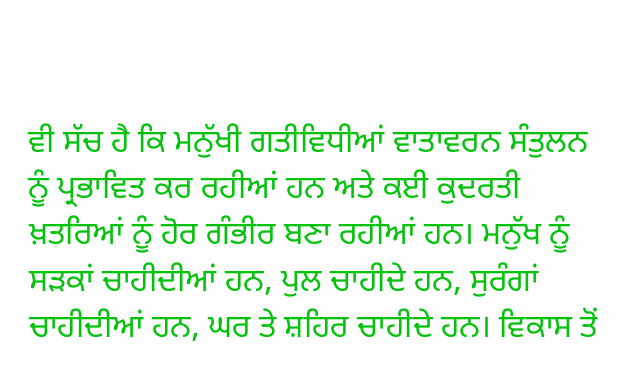ਵੀ ਸੱਚ ਹੈ ਕਿ ਮਨੁੱਖੀ ਗਤੀਵਿਧੀਆਂ ਵਾਤਾਵਰਨ ਸੰਤੁਲਨ ਨੂੰ ਪ੍ਰਭਾਵਿਤ ਕਰ ਰਹੀਆਂ ਹਨ ਅਤੇ ਕਈ ਕੁਦਰਤੀ ਖ਼ਤਰਿਆਂ ਨੂੰ ਹੋਰ ਗੰਭੀਰ ਬਣਾ ਰਹੀਆਂ ਹਨ। ਮਨੁੱਖ ਨੂੰ ਸੜਕਾਂ ਚਾਹੀਦੀਆਂ ਹਨ, ਪੁਲ ਚਾਹੀਦੇ ਹਨ, ਸੁਰੰਗਾਂ ਚਾਹੀਦੀਆਂ ਹਨ, ਘਰ ਤੇ ਸ਼ਹਿਰ ਚਾਹੀਦੇ ਹਨ। ਵਿਕਾਸ ਤੋਂ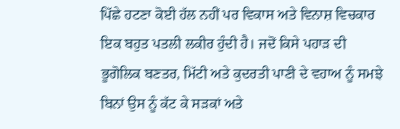ਪਿੱਛੇ ਹਟਣਾ ਕੋਈ ਹੱਲ ਨਹੀਂ ਪਰ ਵਿਕਾਸ ਅਤੇ ਵਿਨਾਸ਼ ਵਿਚਕਾਰ ਇਕ ਬਹੁਤ ਪਤਲੀ ਲਕੀਰ ਹੁੰਦੀ ਹੈ। ਜਦੋਂ ਕਿਸੇ ਪਹਾੜ ਦੀ ਭੂਗੋਲਿਕ ਬਣਤਰ, ਮਿੱਟੀ ਅਤੇ ਕੁਦਰਤੀ ਪਾਣੀ ਦੇ ਵਹਾਅ ਨੂੰ ਸਮਝੇ ਬਿਨਾਂ ਉਸ ਨੂੰ ਕੱਟ ਕੇ ਸੜਕਾਂ ਅਤੇ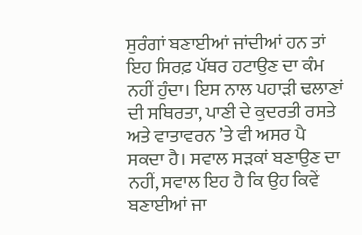ਸੁਰੰਗਾਂ ਬਣਾਈਆਂ ਜਾਂਦੀਆਂ ਹਨ ਤਾਂ ਇਹ ਸਿਰਫ਼ ਪੱਥਰ ਹਟਾਉਣ ਦਾ ਕੰਮ ਨਹੀਂ ਹੁੰਦਾ। ਇਸ ਨਾਲ ਪਹਾੜੀ ਢਲਾਣਾਂ ਦੀ ਸਥਿਰਤਾ, ਪਾਣੀ ਦੇ ਕੁਦਰਤੀ ਰਸਤੇ ਅਤੇ ਵਾਤਾਵਰਨ ’ਤੇ ਵੀ ਅਸਰ ਪੈ ਸਕਦਾ ਹੈ। ਸਵਾਲ ਸੜਕਾਂ ਬਣਾਉਣ ਦਾ ਨਹੀਂ, ਸਵਾਲ ਇਹ ਹੈ ਕਿ ਉਹ ਕਿਵੇਂ ਬਣਾਈਆਂ ਜਾ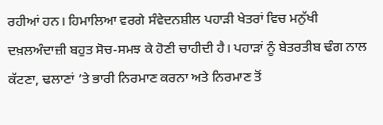ਰਹੀਆਂ ਹਨ। ਹਿਮਾਲਿਆ ਵਰਗੇ ਸੰਵੇਦਨਸ਼ੀਲ ਪਹਾੜੀ ਖੇਤਰਾਂ ਵਿਚ ਮਨੁੱਖੀ ਦਖ਼ਲਅੰਦਾਜ਼ੀ ਬਹੁਤ ਸੋਚ-ਸਮਝ ਕੇ ਹੋਣੀ ਚਾਹੀਦੀ ਹੈ। ਪਹਾੜਾਂ ਨੂੰ ਬੇਤਰਤੀਬ ਢੰਗ ਨਾਲ ਕੱਟਣਾ, ਢਲਾਣਾਂ ’ਤੇ ਭਾਰੀ ਨਿਰਮਾਣ ਕਰਨਾ ਅਤੇ ਨਿਰਮਾਣ ਤੋਂ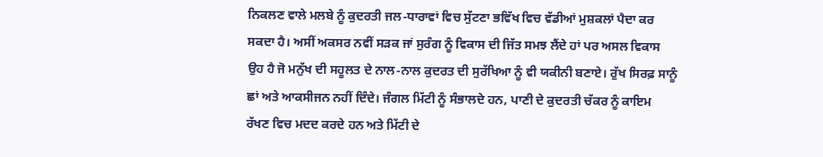ਨਿਕਲਣ ਵਾਲੇ ਮਲਬੇ ਨੂੰ ਕੁਦਰਤੀ ਜਲ-ਧਾਰਾਵਾਂ ਵਿਚ ਸੁੱਟਣਾ ਭਵਿੱਖ ਵਿਚ ਵੱਡੀਆਂ ਮੁਸ਼ਕਲਾਂ ਪੈਦਾ ਕਰ ਸਕਦਾ ਹੈ। ਅਸੀਂ ਅਕਸਰ ਨਵੀਂ ਸੜਕ ਜਾਂ ਸੁਰੰਗ ਨੂੰ ਵਿਕਾਸ ਦੀ ਜਿੱਤ ਸਮਝ ਲੈਂਦੇ ਹਾਂ ਪਰ ਅਸਲ ਵਿਕਾਸ ਉਹ ਹੈ ਜੋ ਮਨੁੱਖ ਦੀ ਸਹੂਲਤ ਦੇ ਨਾਲ-ਨਾਲ ਕੁਦਰਤ ਦੀ ਸੁਰੱਖਿਆ ਨੂੰ ਵੀ ਯਕੀਨੀ ਬਣਾਏ। ਰੁੱਖ ਸਿਰਫ਼ ਸਾਨੂੰ ਛਾਂ ਅਤੇ ਆਕਸੀਜਨ ਨਹੀਂ ਦਿੰਦੇ। ਜੰਗਲ ਮਿੱਟੀ ਨੂੰ ਸੰਭਾਲਦੇ ਹਨ, ਪਾਣੀ ਦੇ ਕੁਦਰਤੀ ਚੱਕਰ ਨੂੰ ਕਾਇਮ ਰੱਖਣ ਵਿਚ ਮਦਦ ਕਰਦੇ ਹਨ ਅਤੇ ਮਿੱਟੀ ਦੇ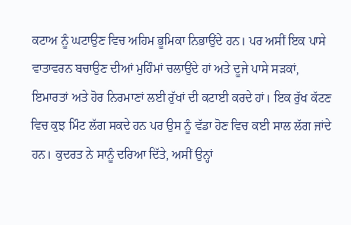ਕਟਾਅ ਨੂੰ ਘਟਾਉਣ ਵਿਚ ਅਹਿਮ ਭੂਮਿਕਾ ਨਿਭਾਉਂਦੇ ਹਨ। ਪਰ ਅਸੀਂ ਇਕ ਪਾਸੇ ਵਾਤਾਵਰਨ ਬਚਾਉਣ ਦੀਆਂ ਮੁਹਿੰਮਾਂ ਚਲਾਉਂਦੇ ਹਾਂ ਅਤੇ ਦੂਜੇ ਪਾਸੇ ਸੜਕਾਂ, ਇਮਾਰਤਾਂ ਅਤੇ ਹੋਰ ਨਿਰਮਾਣਾਂ ਲਈ ਰੁੱਖਾਂ ਦੀ ਕਟਾਈ ਕਰਦੇ ਹਾਂ। ਇਕ ਰੁੱਖ ਕੱਟਣ ਵਿਚ ਕੁਝ ਮਿੰਟ ਲੱਗ ਸਕਦੇ ਹਨ ਪਰ ਉਸ ਨੂੰ ਵੱਡਾ ਹੋਣ ਵਿਚ ਕਈ ਸਾਲ ਲੱਗ ਜਾਂਦੇ ਹਨ। ਕੁਦਰਤ ਨੇ ਸਾਨੂੰ ਦਰਿਆ ਦਿੱਤੇ, ਅਸੀਂ ਉਨ੍ਹਾਂ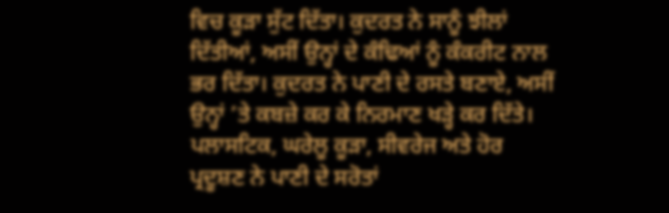ਵਿਚ ਕੂੜਾ ਸੁੱਟ ਦਿੱਤਾ। ਕੁਦਰਤ ਨੇ ਸਾਨੂੰ ਝੀਲਾਂ ਦਿੱਤੀਆਂ, ਅਸੀਂ ਉਨ੍ਹਾਂ ਦੇ ਕੰਢਿਆਂ ਨੂੰ ਕੰਕਰੀਟ ਨਾਲ ਭਰ ਦਿੱਤਾ। ਕੁਦਰਤ ਨੇ ਪਾਣੀ ਦੇ ਰਸਤੇ ਬਣਾਏ, ਅਸੀਂ ਉਨ੍ਹਾਂ ’ਤੇ ਕਬਜ਼ੇ ਕਰ ਕੇ ਨਿਰਮਾਣ ਖੜ੍ਹੇ ਕਰ ਦਿੱਤੇ। ਪਲਾਸਟਿਕ, ਘਰੇਲੂ ਕੂੜਾ, ਸੀਵਰੇਜ ਅਤੇ ਹੋਰ ਪ੍ਰਦੂਸ਼ਣ ਨੇ ਪਾਣੀ ਦੇ ਸਰੋਤਾਂ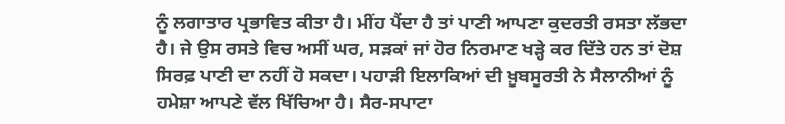ਨੂੰ ਲਗਾਤਾਰ ਪ੍ਰਭਾਵਿਤ ਕੀਤਾ ਹੈ। ਮੀਂਹ ਪੈਂਦਾ ਹੈ ਤਾਂ ਪਾਣੀ ਆਪਣਾ ਕੁਦਰਤੀ ਰਸਤਾ ਲੱਭਦਾ ਹੈ। ਜੇ ਉਸ ਰਸਤੇ ਵਿਚ ਅਸੀਂ ਘਰ, ਸੜਕਾਂ ਜਾਂ ਹੋਰ ਨਿਰਮਾਣ ਖੜ੍ਹੇ ਕਰ ਦਿੱਤੇ ਹਨ ਤਾਂ ਦੋਸ਼ ਸਿਰਫ਼ ਪਾਣੀ ਦਾ ਨਹੀਂ ਹੋ ਸਕਦਾ। ਪਹਾੜੀ ਇਲਾਕਿਆਂ ਦੀ ਖ਼ੂਬਸੂਰਤੀ ਨੇ ਸੈਲਾਨੀਆਂ ਨੂੰ ਹਮੇਸ਼ਾ ਆਪਣੇ ਵੱਲ ਖਿੱਚਿਆ ਹੈ। ਸੈਰ-ਸਪਾਟਾ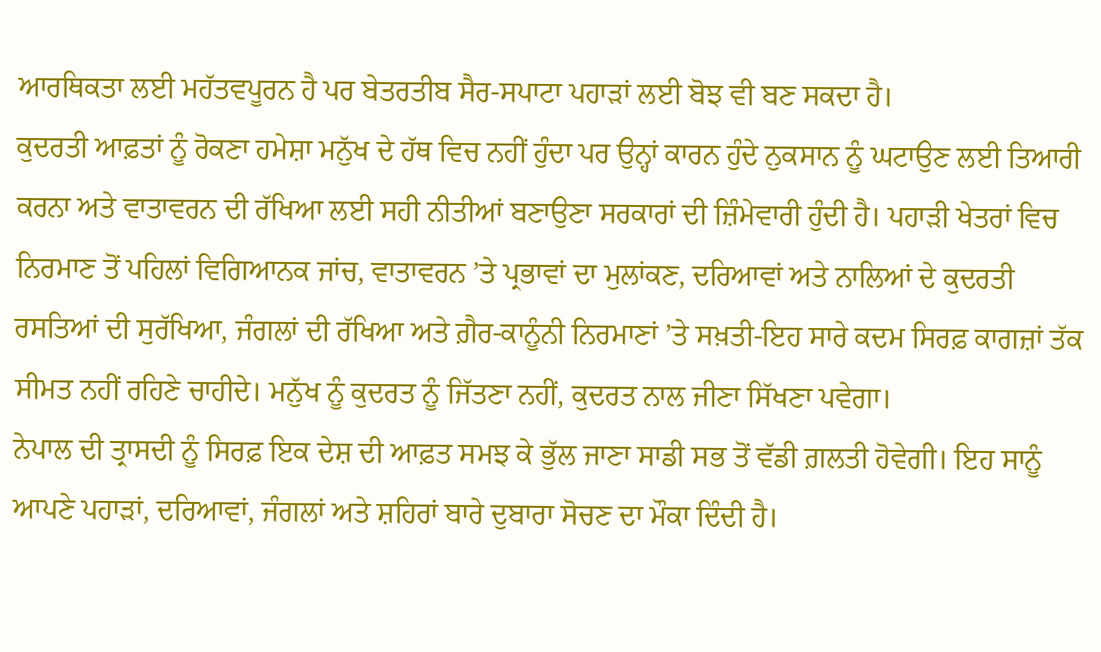ਆਰਥਿਕਤਾ ਲਈ ਮਹੱਤਵਪੂਰਨ ਹੈ ਪਰ ਬੇਤਰਤੀਬ ਸੈਰ-ਸਪਾਟਾ ਪਹਾੜਾਂ ਲਈ ਬੋਝ ਵੀ ਬਣ ਸਕਦਾ ਹੈ।
ਕੁਦਰਤੀ ਆਫ਼ਤਾਂ ਨੂੰ ਰੋਕਣਾ ਹਮੇਸ਼ਾ ਮਨੁੱਖ ਦੇ ਹੱਥ ਵਿਚ ਨਹੀਂ ਹੁੰਦਾ ਪਰ ਉਨ੍ਹਾਂ ਕਾਰਨ ਹੁੰਦੇ ਨੁਕਸਾਨ ਨੂੰ ਘਟਾਉਣ ਲਈ ਤਿਆਰੀ ਕਰਨਾ ਅਤੇ ਵਾਤਾਵਰਨ ਦੀ ਰੱਖਿਆ ਲਈ ਸਹੀ ਨੀਤੀਆਂ ਬਣਾਉਣਾ ਸਰਕਾਰਾਂ ਦੀ ਜ਼ਿੰਮੇਵਾਰੀ ਹੁੰਦੀ ਹੈ। ਪਹਾੜੀ ਖੇਤਰਾਂ ਵਿਚ ਨਿਰਮਾਣ ਤੋਂ ਪਹਿਲਾਂ ਵਿਗਿਆਨਕ ਜਾਂਚ, ਵਾਤਾਵਰਨ ’ਤੇ ਪ੍ਰਭਾਵਾਂ ਦਾ ਮੁਲਾਂਕਣ, ਦਰਿਆਵਾਂ ਅਤੇ ਨਾਲਿਆਂ ਦੇ ਕੁਦਰਤੀ ਰਸਤਿਆਂ ਦੀ ਸੁਰੱਖਿਆ, ਜੰਗਲਾਂ ਦੀ ਰੱਖਿਆ ਅਤੇ ਗ਼ੈਰ-ਕਾਨੂੰਨੀ ਨਿਰਮਾਣਾਂ ’ਤੇ ਸਖ਼ਤੀ-ਇਹ ਸਾਰੇ ਕਦਮ ਸਿਰਫ਼ ਕਾਗਜ਼ਾਂ ਤੱਕ ਸੀਮਤ ਨਹੀਂ ਰਹਿਣੇ ਚਾਹੀਦੇ। ਮਨੁੱਖ ਨੂੰ ਕੁਦਰਤ ਨੂੰ ਜਿੱਤਣਾ ਨਹੀਂ, ਕੁਦਰਤ ਨਾਲ ਜੀਣਾ ਸਿੱਖਣਾ ਪਵੇਗਾ।
ਨੇਪਾਲ ਦੀ ਤ੍ਰਾਸਦੀ ਨੂੰ ਸਿਰਫ਼ ਇਕ ਦੇਸ਼ ਦੀ ਆਫ਼ਤ ਸਮਝ ਕੇ ਭੁੱਲ ਜਾਣਾ ਸਾਡੀ ਸਭ ਤੋਂ ਵੱਡੀ ਗ਼ਲਤੀ ਹੋਵੇਗੀ। ਇਹ ਸਾਨੂੰ ਆਪਣੇ ਪਹਾੜਾਂ, ਦਰਿਆਵਾਂ, ਜੰਗਲਾਂ ਅਤੇ ਸ਼ਹਿਰਾਂ ਬਾਰੇ ਦੁਬਾਰਾ ਸੋਚਣ ਦਾ ਮੌਕਾ ਦਿੰਦੀ ਹੈ।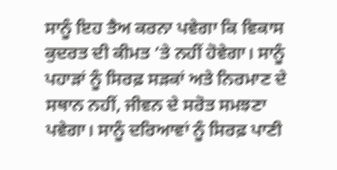ਸਾਨੂੰ ਇਹ ਤੈਅ ਕਰਨਾ ਪਵੇਗਾ ਕਿ ਵਿਕਾਸ ਕੁਦਰਤ ਦੀ ਕੀਮਤ ’ਤੇ ਨਹੀਂ ਹੋਵੇਗਾ। ਸਾਨੂੰ ਪਹਾੜਾਂ ਨੂੰ ਸਿਰਫ਼ ਸੜਕਾਂ ਅਤੇ ਨਿਰਮਾਣ ਦੇ ਸਥਾਨ ਨਹੀਂ, ਜੀਵਨ ਦੇ ਸਰੋਤ ਸਮਝਣਾ ਪਵੇਗਾ। ਸਾਨੂੰ ਦਰਿਆਵਾਂ ਨੂੰ ਸਿਰਫ਼ ਪਾਣੀ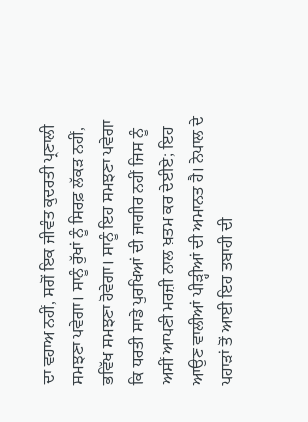ਦਾ ਵਹਾਅ ਨਹੀਂ, ਸਗੋਂ ਇਕ ਜੀਵੰਤ ਕੁਦਰਤੀ ਪ੍ਰਣਾਲੀ ਸਮਝਣਾ ਪਵੇਗਾ। ਸਾਨੂੰ ਰੁੱਖਾਂ ਨੂੰ ਸਿਰਫ਼ ਲੱਕੜ ਨਹੀਂ, ਭਵਿੱਖ ਸਮਝਣਾ ਹੋਵੇਗਾ। ਸਾਨੂੰ ਇਹ ਸਮਝਣਾ ਪਵੇਗਾ ਕਿ ਧਰਤੀ ਸਾਡੇ ਪੁਰਖਿਆਂ ਦੀ ਜਾਗੀਰ ਨਹੀਂ ਜਿਸ ਨੂੰ ਅਸੀਂ ਆਪਣੀ ਮਰਜ਼ੀ ਨਾਲ ਖ਼ਤਮ ਕਰ ਦੇਈਏ; ਇਹ ਆਉਣ ਵਾਲੀਆਂ ਪੀੜ੍ਹੀਆਂ ਦੀ ਅਮਾਨਤ ਹੈ। ਨੇਪਾਲ ਦੇ ਪਹਾੜਾਂ ਤੋਂ ਆਈ ਇਹ ਤਬਾਹੀ ਦੀ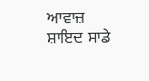ਆਵਾਜ਼ ਸ਼ਾਇਦ ਸਾਡੇ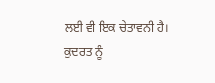ਲਈ ਵੀ ਇਕ ਚੇਤਾਵਨੀ ਹੈ। ਕੁਦਰਤ ਨੂੰ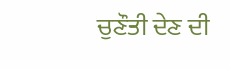ਚੁਣੌਤੀ ਦੇਣ ਦੀ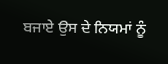ਬਜਾਏ ਉਸ ਦੇ ਨਿਯਮਾਂ ਨੂੰ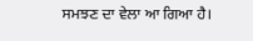ਸਮਝਣ ਦਾ ਵੇਲਾ ਆ ਗਿਆ ਹੈ।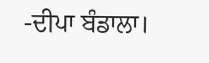-ਦੀਪਾ ਬੰਡਾਲਾ।